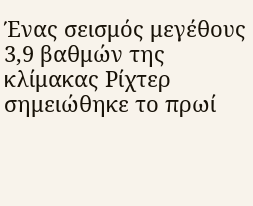Ένας σεισμός μεγέθους 3,9 βαθμών της κλίμακας Ρίχτερ σημειώθηκε το πρωί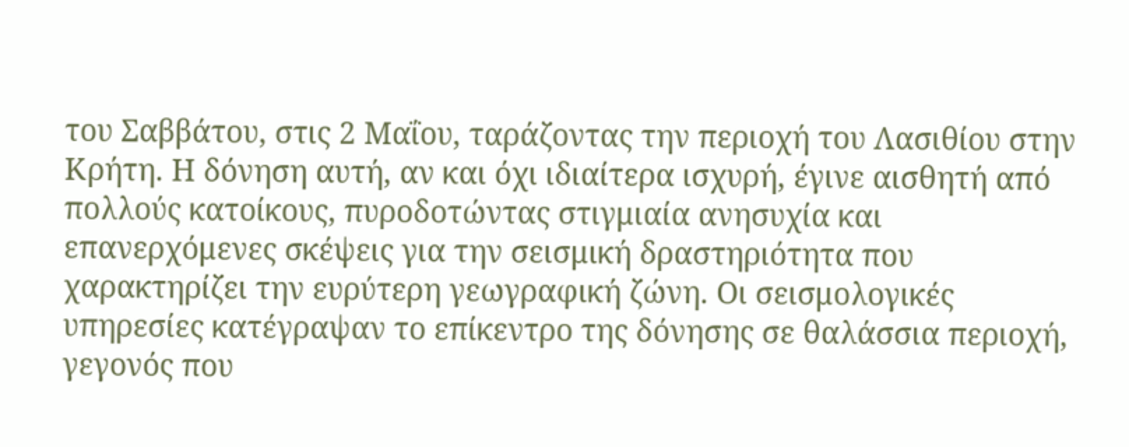του Σαββάτου, στις 2 Μαΐου, ταράζοντας την περιοχή του Λασιθίου στην Κρήτη. Η δόνηση αυτή, αν και όχι ιδιαίτερα ισχυρή, έγινε αισθητή από πολλούς κατοίκους, πυροδοτώντας στιγμιαία ανησυχία και επανερχόμενες σκέψεις για την σεισμική δραστηριότητα που χαρακτηρίζει την ευρύτερη γεωγραφική ζώνη. Οι σεισμολογικές υπηρεσίες κατέγραψαν το επίκεντρο της δόνησης σε θαλάσσια περιοχή, γεγονός που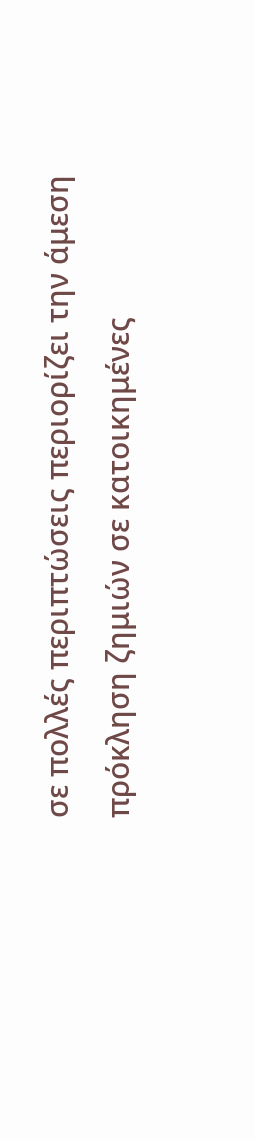σε πολλές περιπτώσεις περιορίζει την άμεση πρόκληση ζημιών σε κατοικημένες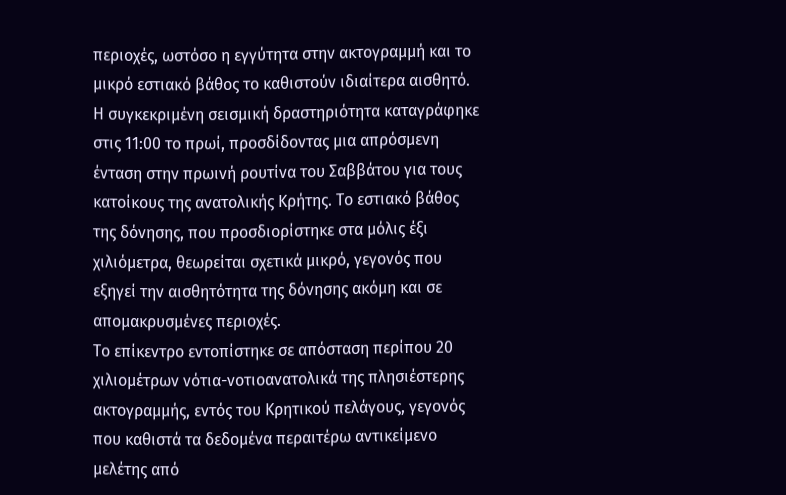περιοχές, ωστόσο η εγγύτητα στην ακτογραμμή και το μικρό εστιακό βάθος το καθιστούν ιδιαίτερα αισθητό. Η συγκεκριμένη σεισμική δραστηριότητα καταγράφηκε στις 11:00 το πρωί, προσδίδοντας μια απρόσμενη ένταση στην πρωινή ρουτίνα του Σαββάτου για τους κατοίκους της ανατολικής Κρήτης. Το εστιακό βάθος της δόνησης, που προσδιορίστηκε στα μόλις έξι χιλιόμετρα, θεωρείται σχετικά μικρό, γεγονός που εξηγεί την αισθητότητα της δόνησης ακόμη και σε απομακρυσμένες περιοχές.
Το επίκεντρο εντοπίστηκε σε απόσταση περίπου 20 χιλιομέτρων νότια-νοτιοανατολικά της πλησιέστερης ακτογραμμής, εντός του Κρητικού πελάγους, γεγονός που καθιστά τα δεδομένα περαιτέρω αντικείμενο μελέτης από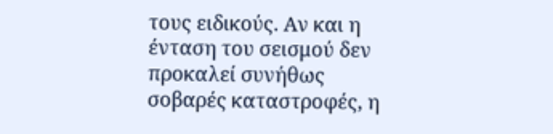τους ειδικούς. Αν και η ένταση του σεισμού δεν προκαλεί συνήθως σοβαρές καταστροφές, η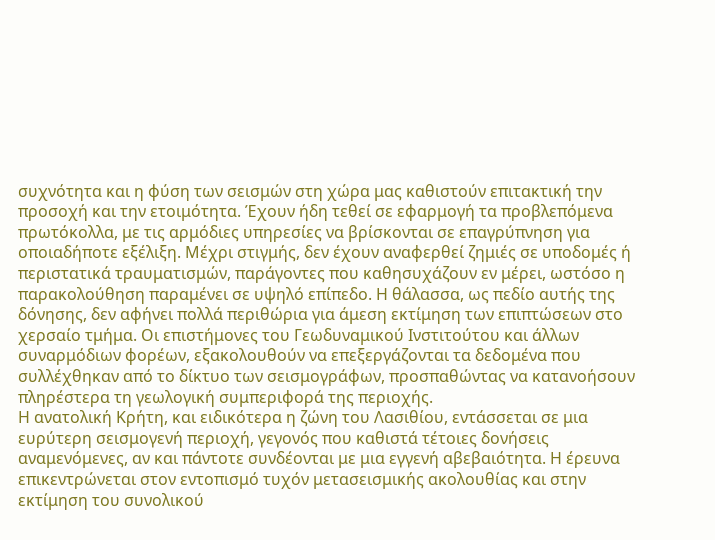συχνότητα και η φύση των σεισμών στη χώρα μας καθιστούν επιτακτική την προσοχή και την ετοιμότητα. Έχουν ήδη τεθεί σε εφαρμογή τα προβλεπόμενα πρωτόκολλα, με τις αρμόδιες υπηρεσίες να βρίσκονται σε επαγρύπνηση για οποιαδήποτε εξέλιξη. Μέχρι στιγμής, δεν έχουν αναφερθεί ζημιές σε υποδομές ή περιστατικά τραυματισμών, παράγοντες που καθησυχάζουν εν μέρει, ωστόσο η παρακολούθηση παραμένει σε υψηλό επίπεδο. Η θάλασσα, ως πεδίο αυτής της δόνησης, δεν αφήνει πολλά περιθώρια για άμεση εκτίμηση των επιπτώσεων στο χερσαίο τμήμα. Οι επιστήμονες του Γεωδυναμικού Ινστιτούτου και άλλων συναρμόδιων φορέων, εξακολουθούν να επεξεργάζονται τα δεδομένα που συλλέχθηκαν από το δίκτυο των σεισμογράφων, προσπαθώντας να κατανοήσουν πληρέστερα τη γεωλογική συμπεριφορά της περιοχής.
Η ανατολική Κρήτη, και ειδικότερα η ζώνη του Λασιθίου, εντάσσεται σε μια ευρύτερη σεισμογενή περιοχή, γεγονός που καθιστά τέτοιες δονήσεις αναμενόμενες, αν και πάντοτε συνδέονται με μια εγγενή αβεβαιότητα. Η έρευνα επικεντρώνεται στον εντοπισμό τυχόν μετασεισμικής ακολουθίας και στην εκτίμηση του συνολικού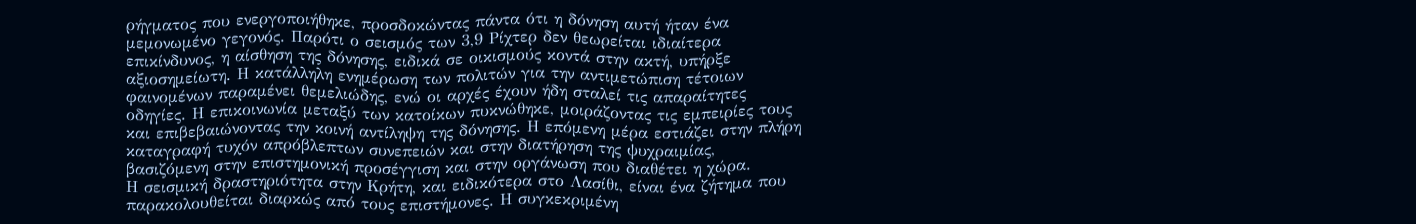ρήγματος που ενεργοποιήθηκε, προσδοκώντας πάντα ότι η δόνηση αυτή ήταν ένα μεμονωμένο γεγονός. Παρότι ο σεισμός των 3,9 Ρίχτερ δεν θεωρείται ιδιαίτερα επικίνδυνος, η αίσθηση της δόνησης, ειδικά σε οικισμούς κοντά στην ακτή, υπήρξε αξιοσημείωτη. Η κατάλληλη ενημέρωση των πολιτών για την αντιμετώπιση τέτοιων φαινομένων παραμένει θεμελιώδης, ενώ οι αρχές έχουν ήδη σταλεί τις απαραίτητες οδηγίες. Η επικοινωνία μεταξύ των κατοίκων πυκνώθηκε, μοιράζοντας τις εμπειρίες τους και επιβεβαιώνοντας την κοινή αντίληψη της δόνησης. Η επόμενη μέρα εστιάζει στην πλήρη καταγραφή τυχόν απρόβλεπτων συνεπειών και στην διατήρηση της ψυχραιμίας, βασιζόμενη στην επιστημονική προσέγγιση και στην οργάνωση που διαθέτει η χώρα.
Η σεισμική δραστηριότητα στην Κρήτη, και ειδικότερα στο Λασίθι, είναι ένα ζήτημα που παρακολουθείται διαρκώς από τους επιστήμονες. Η συγκεκριμένη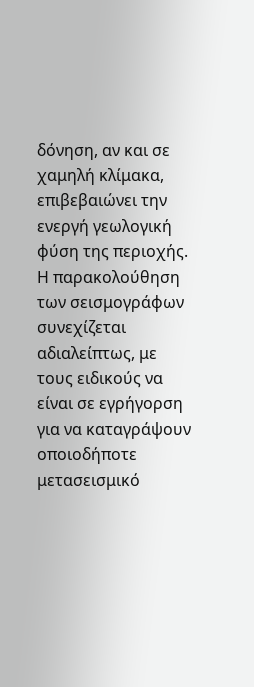δόνηση, αν και σε χαμηλή κλίμακα, επιβεβαιώνει την ενεργή γεωλογική φύση της περιοχής. Η παρακολούθηση των σεισμογράφων συνεχίζεται αδιαλείπτως, με τους ειδικούς να είναι σε εγρήγορση για να καταγράψουν οποιοδήποτε μετασεισμικό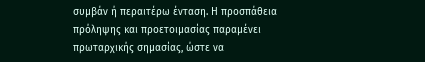συμβάν ή περαιτέρω ένταση. Η προσπάθεια πρόληψης και προετοιμασίας παραμένει πρωταρχικής σημασίας, ώστε να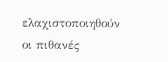ελαχιστοποιηθούν οι πιθανές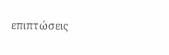επιπτώσεις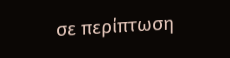σε περίπτωση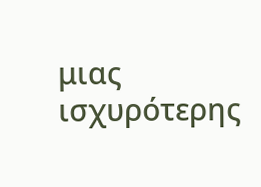μιας ισχυρότερης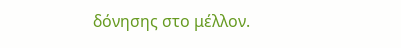δόνησης στο μέλλον.